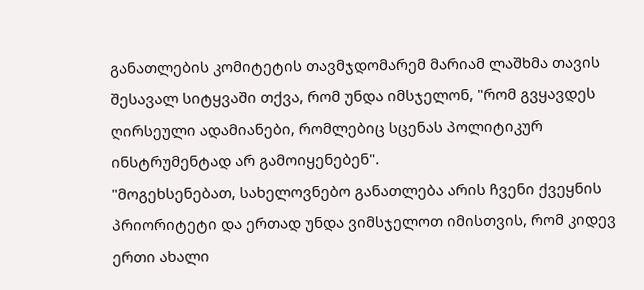განათლების კომიტეტის თავმჯდომარემ მარიამ ლაშხმა თავის შესავალ სიტყვაში თქვა, რომ უნდა იმსჯელონ, "რომ გვყავდეს ღირსეული ადამიანები, რომლებიც სცენას პოლიტიკურ ინსტრუმენტად არ გამოიყენებენ".
"მოგეხსენებათ, სახელოვნებო განათლება არის ჩვენი ქვეყნის პრიორიტეტი და ერთად უნდა ვიმსჯელოთ იმისთვის, რომ კიდევ ერთი ახალი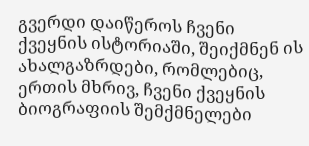გვერდი დაიწეროს ჩვენი ქვეყნის ისტორიაში, შეიქმნენ ის ახალგაზრდები, რომლებიც, ერთის მხრივ, ჩვენი ქვეყნის ბიოგრაფიის შემქმნელები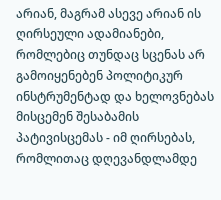არიან, მაგრამ ასევე არიან ის ღირსეული ადამიანები, რომლებიც თუნდაც სცენას არ გამოიყენებენ პოლიტიკურ ინსტრუმენტად და ხელოვნებას მისცემენ შესაბამის პატივისცემას - იმ ღირსებას, რომლითაც დღევანდლამდე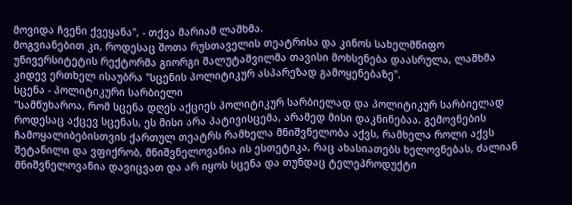მოვიდა ჩვენი ქვეყანა", - თქვა მარიამ ლაშხმა.
მოგვიანებით კი, როდესაც შოთა რუსთაველის თეატრისა და კინოს სახელმწიფო უნივერსიტეტის რექტორმა გიორგი შალუტაშვილმა თავისი მოხსენება დაასრულა, ლაშხმა კიდევ ერთხელ ისაუბრა "სცენის პოლიტიკურ ასპარეზად გამოყენებაზე".
სცენა - პოლიტიკური სარბიელი
"სამწუხაროა, რომ სცენა დღეს აქციეს პოლიტიკურ სარბიელად და პოლიტიკურ სარბიელად როდესაც აქცევ სცენას, ეს მისი არა პატივისცემა, არამედ მისი დაკნინებაა. გემოვნების ჩამოყალიბებისთვის ქართულ თეატრს რამხელა მნიშვნელობა აქვს, რამხელა როლი აქვს შეტანილი და ვფიქრობ, მნიშვნელოვანია ის ესთეტიკა, რაც ახასიათებს ხელოვნებას, ძალიან მნიშვნელოვანია დავიცვათ და არ იყოს სცენა და თუნდაც ტელეპროდუქტი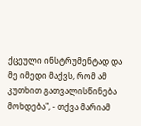ქცეული ინსტრუმენტად და მე იმედი მაქვს, რომ ამ კუთხით გათვალისწინება მოხდება", - თქვა მარიამ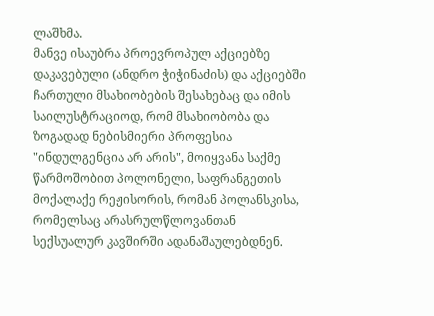ლაშხმა.
მანვე ისაუბრა პროევროპულ აქციებზე დაკავებული (ანდრო ჭიჭინაძის) და აქციებში ჩართული მსახიობების შესახებაც და იმის საილუსტრაციოდ, რომ მსახიობობა და ზოგადად ნებისმიერი პროფესია "ინდულგენცია არ არის", მოიყვანა საქმე წარმოშობით პოლონელი, საფრანგეთის მოქალაქე რეჟისორის, რომან პოლანსკისა, რომელსაც არასრულწლოვანთან სექსუალურ კავშირში ადანაშაულებდნენ.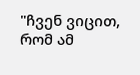"ჩვენ ვიცით, რომ ამ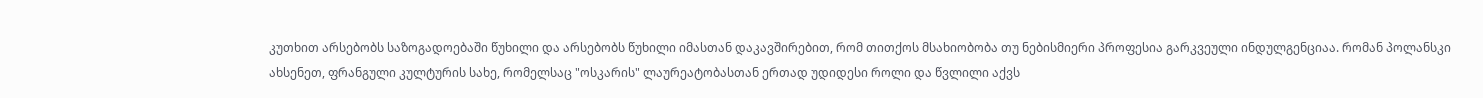კუთხით არსებობს საზოგადოებაში წუხილი და არსებობს წუხილი იმასთან დაკავშირებით, რომ თითქოს მსახიობობა თუ ნებისმიერი პროფესია გარკვეული ინდულგენციაა. რომან პოლანსკი ახსენეთ, ფრანგული კულტურის სახე, რომელსაც "ოსკარის" ლაურეატობასთან ერთად უდიდესი როლი და წვლილი აქვს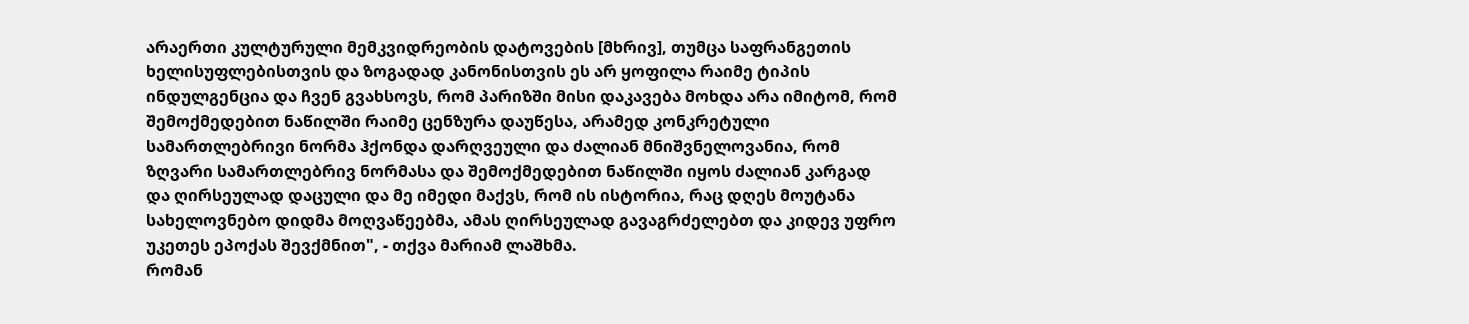არაერთი კულტურული მემკვიდრეობის დატოვების [მხრივ], თუმცა საფრანგეთის ხელისუფლებისთვის და ზოგადად კანონისთვის ეს არ ყოფილა რაიმე ტიპის ინდულგენცია და ჩვენ გვახსოვს, რომ პარიზში მისი დაკავება მოხდა არა იმიტომ, რომ შემოქმედებით ნაწილში რაიმე ცენზურა დაუწესა, არამედ კონკრეტული სამართლებრივი ნორმა ჰქონდა დარღვეული და ძალიან მნიშვნელოვანია, რომ ზღვარი სამართლებრივ ნორმასა და შემოქმედებით ნაწილში იყოს ძალიან კარგად და ღირსეულად დაცული და მე იმედი მაქვს, რომ ის ისტორია, რაც დღეს მოუტანა სახელოვნებო დიდმა მოღვაწეებმა, ამას ღირსეულად გავაგრძელებთ და კიდევ უფრო უკეთეს ეპოქას შევქმნით", - თქვა მარიამ ლაშხმა.
რომან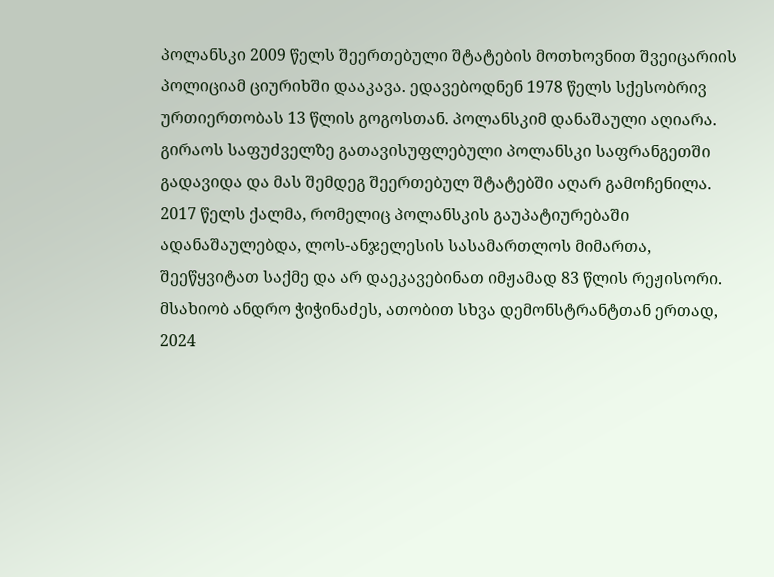პოლანსკი 2009 წელს შეერთებული შტატების მოთხოვნით შვეიცარიის პოლიციამ ციურიხში დააკავა. ედავებოდნენ 1978 წელს სქესობრივ ურთიერთობას 13 წლის გოგოსთან. პოლანსკიმ დანაშაული აღიარა. გირაოს საფუძველზე გათავისუფლებული პოლანსკი საფრანგეთში გადავიდა და მას შემდეგ შეერთებულ შტატებში აღარ გამოჩენილა. 2017 წელს ქალმა, რომელიც პოლანსკის გაუპატიურებაში ადანაშაულებდა, ლოს-ანჯელესის სასამართლოს მიმართა, შეეწყვიტათ საქმე და არ დაეკავებინათ იმჟამად 83 წლის რეჟისორი.
მსახიობ ანდრო ჭიჭინაძეს, ათობით სხვა დემონსტრანტთან ერთად, 2024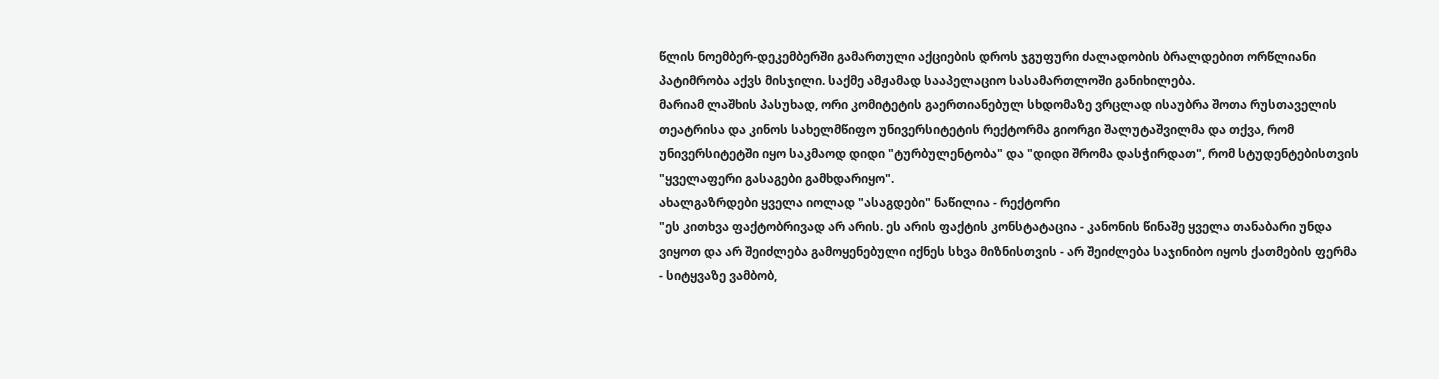წლის ნოემბერ-დეკემბერში გამართული აქციების დროს ჯგუფური ძალადობის ბრალდებით ორწლიანი პატიმრობა აქვს მისჯილი. საქმე ამჟამად სააპელაციო სასამართლოში განიხილება.
მარიამ ლაშხის პასუხად, ორი კომიტეტის გაერთიანებულ სხდომაზე ვრცლად ისაუბრა შოთა რუსთაველის თეატრისა და კინოს სახელმწიფო უნივერსიტეტის რექტორმა გიორგი შალუტაშვილმა და თქვა, რომ უნივერსიტეტში იყო საკმაოდ დიდი "ტურბულენტობა" და "დიდი შრომა დასჭირდათ", რომ სტუდენტებისთვის "ყველაფერი გასაგები გამხდარიყო".
ახალგაზრდები ყველა იოლად "ასაგდები" ნაწილია - რექტორი
"ეს კითხვა ფაქტობრივად არ არის. ეს არის ფაქტის კონსტატაცია - კანონის წინაშე ყველა თანაბარი უნდა ვიყოთ და არ შეიძლება გამოყენებული იქნეს სხვა მიზნისთვის - არ შეიძლება საჯინიბო იყოს ქათმების ფერმა - სიტყვაზე ვამბობ,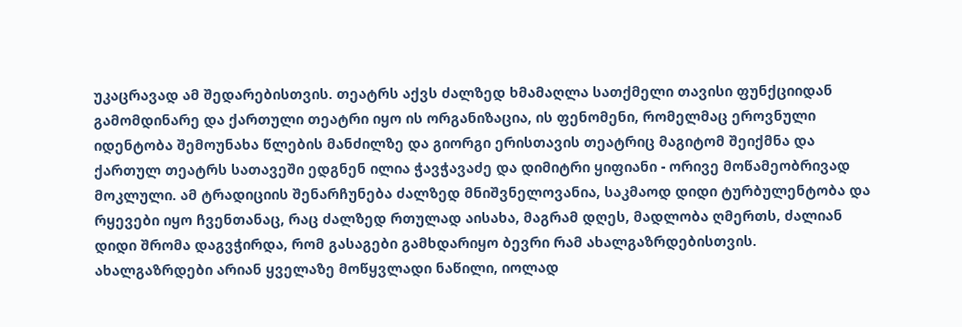უკაცრავად ამ შედარებისთვის. თეატრს აქვს ძალზედ ხმამაღლა სათქმელი თავისი ფუნქციიდან გამომდინარე და ქართული თეატრი იყო ის ორგანიზაცია, ის ფენომენი, რომელმაც ეროვნული იდენტობა შემოუნახა წლების მანძილზე და გიორგი ერისთავის თეატრიც მაგიტომ შეიქმნა და ქართულ თეატრს სათავეში ედგნენ ილია ჭავჭავაძე და დიმიტრი ყიფიანი - ორივე მოწამეობრივად მოკლული. ამ ტრადიციის შენარჩუნება ძალზედ მნიშვნელოვანია, საკმაოდ დიდი ტურბულენტობა და რყევები იყო ჩვენთანაც, რაც ძალზედ რთულად აისახა, მაგრამ დღეს, მადლობა ღმერთს, ძალიან დიდი შრომა დაგვჭირდა, რომ გასაგები გამხდარიყო ბევრი რამ ახალგაზრდებისთვის. ახალგაზრდები არიან ყველაზე მოწყვლადი ნაწილი, იოლად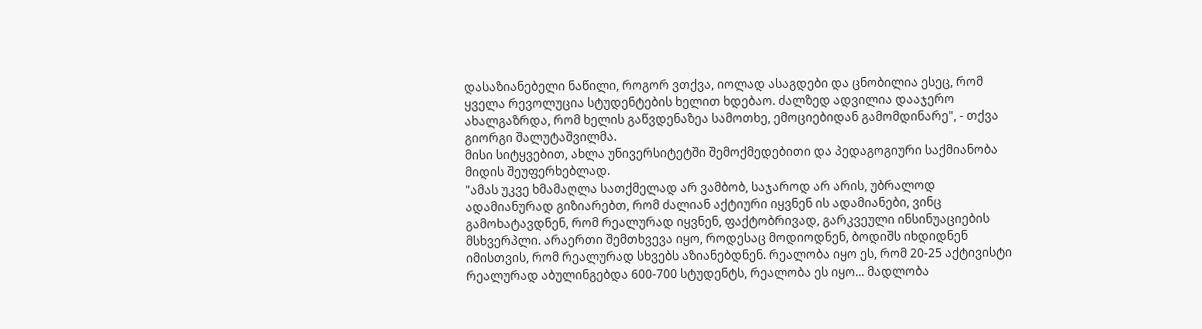დასაზიანებელი ნაწილი, როგორ ვთქვა, იოლად ასაგდები და ცნობილია ესეც, რომ ყველა რევოლუცია სტუდენტების ხელით ხდებაო. ძალზედ ადვილია დააჯერო ახალგაზრდა, რომ ხელის გაწვდენაზეა სამოთხე, ემოციებიდან გამომდინარე", - თქვა გიორგი შალუტაშვილმა.
მისი სიტყვებით, ახლა უნივერსიტეტში შემოქმედებითი და პედაგოგიური საქმიანობა მიდის შეუფერხებლად.
"ამას უკვე ხმამაღლა სათქმელად არ ვამბობ, საჯაროდ არ არის, უბრალოდ ადამიანურად გიზიარებთ, რომ ძალიან აქტიური იყვნენ ის ადამიანები, ვინც გამოხატავდნენ, რომ რეალურად იყვნენ, ფაქტობრივად, გარკვეული ინსინუაციების მსხვერპლი. არაერთი შემთხვევა იყო, როდესაც მოდიოდნენ, ბოდიშს იხდიდნენ იმისთვის, რომ რეალურად სხვებს აზიანებდნენ. რეალობა იყო ეს, რომ 20-25 აქტივისტი რეალურად აბულინგებდა 600-700 სტუდენტს, რეალობა ეს იყო... მადლობა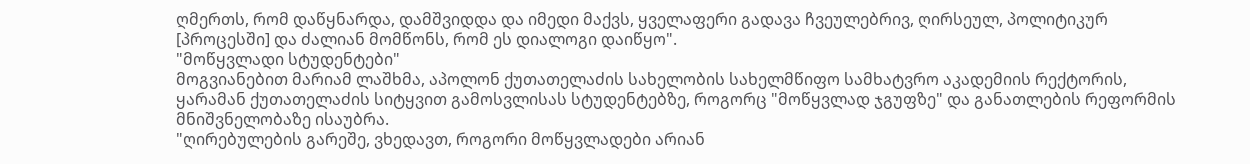ღმერთს, რომ დაწყნარდა, დამშვიდდა და იმედი მაქვს, ყველაფერი გადავა ჩვეულებრივ, ღირსეულ, პოლიტიკურ [პროცესში] და ძალიან მომწონს, რომ ეს დიალოგი დაიწყო".
"მოწყვლადი სტუდენტები"
მოგვიანებით მარიამ ლაშხმა, აპოლონ ქუთათელაძის სახელობის სახელმწიფო სამხატვრო აკადემიის რექტორის, ყარამან ქუთათელაძის სიტყვით გამოსვლისას სტუდენტებზე, როგორც "მოწყვლად ჯგუფზე" და განათლების რეფორმის მნიშვნელობაზე ისაუბრა.
"ღირებულების გარეშე, ვხედავთ, როგორი მოწყვლადები არიან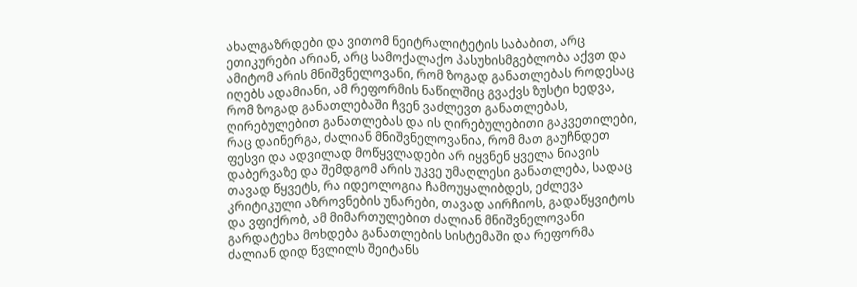ახალგაზრდები და ვითომ ნეიტრალიტეტის საბაბით, არც ეთიკურები არიან, არც სამოქალაქო პასუხისმგებლობა აქვთ და ამიტომ არის მნიშვნელოვანი, რომ ზოგად განათლებას როდესაც იღებს ადამიანი, ამ რეფორმის ნაწილშიც გვაქვს ზუსტი ხედვა, რომ ზოგად განათლებაში ჩვენ ვაძლევთ განათლებას, ღირებულებით განათლებას და ის ღირებულებითი გაკვეთილები, რაც დაინერგა, ძალიან მნიშვნელოვანია, რომ მათ გაუჩნდეთ ფესვი და ადვილად მოწყვლადები არ იყვნენ ყველა ნიავის დაბერვაზე და შემდგომ არის უკვე უმაღლესი განათლება, სადაც თავად წყვეტს, რა იდეოლოგია ჩამოუყალიბდეს, ეძლევა კრიტიკული აზროვნების უნარები, თავად აირჩიოს, გადაწყვიტოს და ვფიქრობ, ამ მიმართულებით ძალიან მნიშვნელოვანი გარდატეხა მოხდება განათლების სისტემაში და რეფორმა ძალიან დიდ წვლილს შეიტანს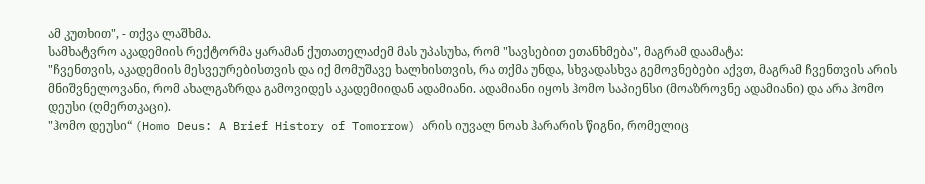ამ კუთხით", - თქვა ლაშხმა.
სამხატვრო აკადემიის რექტორმა ყარამან ქუთათელაძემ მას უპასუხა, რომ "სავსებით ეთანხმება", მაგრამ დაამატა:
"ჩვენთვის, აკადემიის მესვეურებისთვის და იქ მომუშავე ხალხისთვის, რა თქმა უნდა, სხვადასხვა გემოვნებები აქვთ, მაგრამ ჩვენთვის არის მნიშვნელოვანი, რომ ახალგაზრდა გამოვიდეს აკადემიიდან ადამიანი. ადამიანი იყოს ჰომო საპიენსი (მოაზროვნე ადამიანი) და არა ჰომო დეუსი (ღმერთკაცი).
"ჰომო დეუსი“ (Homo Deus: A Brief History of Tomorrow) არის იუვალ ნოახ ჰარარის წიგნი, რომელიც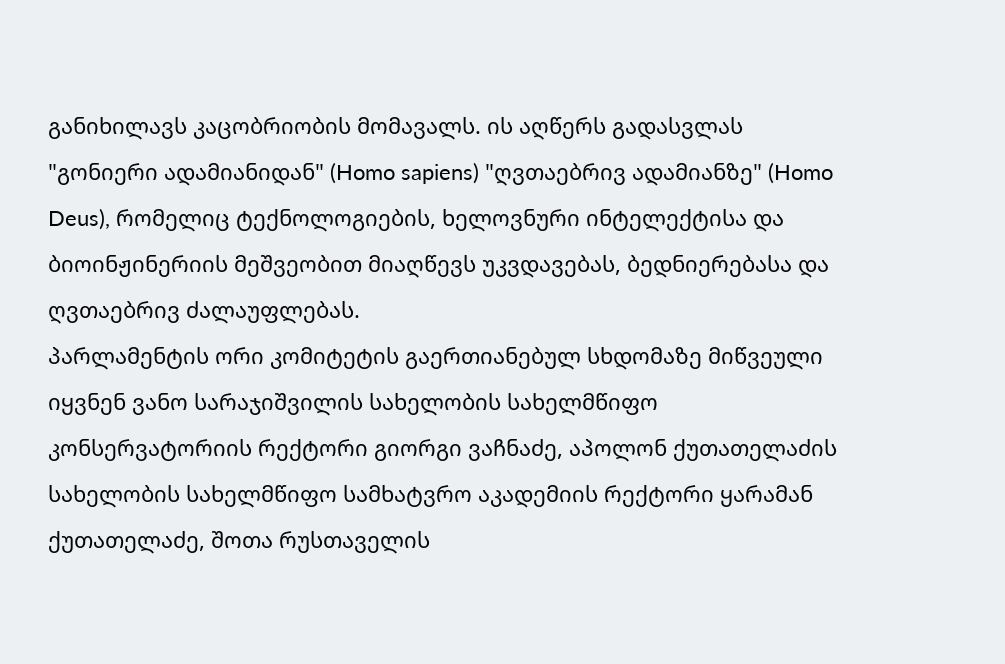განიხილავს კაცობრიობის მომავალს. ის აღწერს გადასვლას "გონიერი ადამიანიდან" (Homo sapiens) "ღვთაებრივ ადამიანზე" (Homo Deus), რომელიც ტექნოლოგიების, ხელოვნური ინტელექტისა და ბიოინჟინერიის მეშვეობით მიაღწევს უკვდავებას, ბედნიერებასა და ღვთაებრივ ძალაუფლებას.
პარლამენტის ორი კომიტეტის გაერთიანებულ სხდომაზე მიწვეული იყვნენ ვანო სარაჯიშვილის სახელობის სახელმწიფო კონსერვატორიის რექტორი გიორგი ვაჩნაძე, აპოლონ ქუთათელაძის სახელობის სახელმწიფო სამხატვრო აკადემიის რექტორი ყარამან ქუთათელაძე, შოთა რუსთაველის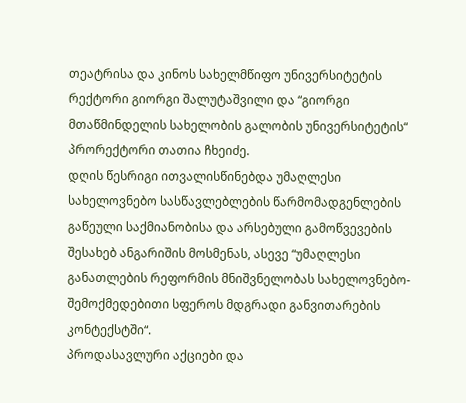თეატრისა და კინოს სახელმწიფო უნივერსიტეტის რექტორი გიორგი შალუტაშვილი და “გიორგი მთაწმინდელის სახელობის გალობის უნივერსიტეტის“ პრორექტორი თათია ჩხეიძე.
დღის წესრიგი ითვალისწინებდა უმაღლესი სახელოვნებო სასწავლებლების წარმომადგენლების გაწეული საქმიანობისა და არსებული გამოწვევების შესახებ ანგარიშის მოსმენას, ასევე “უმაღლესი განათლების რეფორმის მნიშვნელობას სახელოვნებო-შემოქმედებითი სფეროს მდგრადი განვითარების კონტექსტში“.
პროდასავლური აქციები და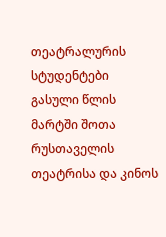თეატრალურის სტუდენტები
გასული წლის მარტში შოთა რუსთაველის თეატრისა და კინოს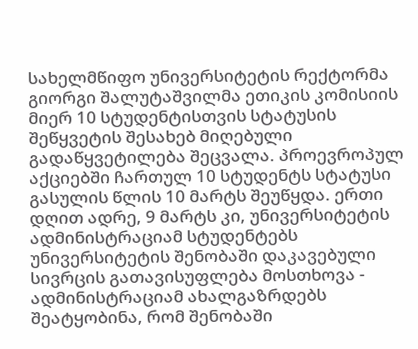სახელმწიფო უნივერსიტეტის რექტორმა გიორგი შალუტაშვილმა ეთიკის კომისიის მიერ 10 სტუდენტისთვის სტატუსის შეწყვეტის შესახებ მიღებული გადაწყვეტილება შეცვალა. პროევროპულ აქციებში ჩართულ 10 სტუდენტს სტატუსი გასულის წლის 10 მარტს შეუწყდა. ერთი დღით ადრე, 9 მარტს კი, უნივერსიტეტის ადმინისტრაციამ სტუდენტებს უნივერსიტეტის შენობაში დაკავებული სივრცის გათავისუფლება მოსთხოვა - ადმინისტრაციამ ახალგაზრდებს შეატყობინა, რომ შენობაში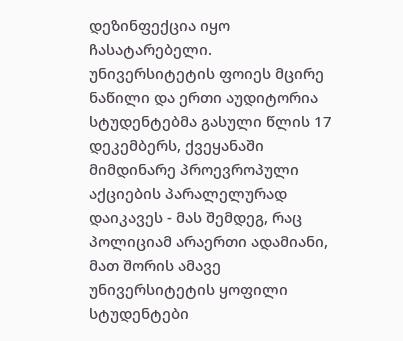დეზინფექცია იყო ჩასატარებელი.
უნივერსიტეტის ფოიეს მცირე ნაწილი და ერთი აუდიტორია სტუდენტებმა გასული წლის 17 დეკემბერს, ქვეყანაში მიმდინარე პროევროპული აქციების პარალელურად დაიკავეს - მას შემდეგ, რაც პოლიციამ არაერთი ადამიანი, მათ შორის ამავე უნივერსიტეტის ყოფილი სტუდენტები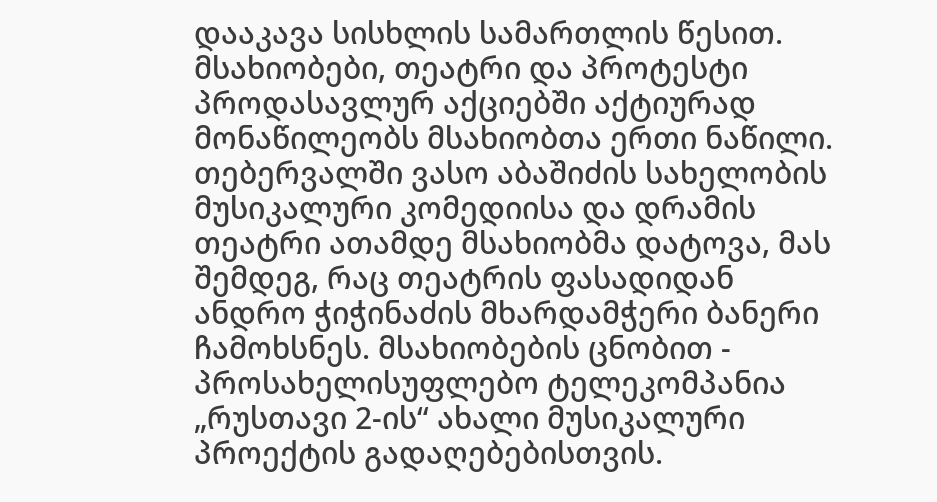დააკავა სისხლის სამართლის წესით.
მსახიობები, თეატრი და პროტესტი
პროდასავლურ აქციებში აქტიურად მონაწილეობს მსახიობთა ერთი ნაწილი. თებერვალში ვასო აბაშიძის სახელობის მუსიკალური კომედიისა და დრამის თეატრი ათამდე მსახიობმა დატოვა, მას შემდეგ, რაც თეატრის ფასადიდან ანდრო ჭიჭინაძის მხარდამჭერი ბანერი ჩამოხსნეს. მსახიობების ცნობით - პროსახელისუფლებო ტელეკომპანია „რუსთავი 2-ის“ ახალი მუსიკალური პროექტის გადაღებებისთვის.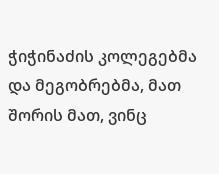ჭიჭინაძის კოლეგებმა და მეგობრებმა, მათ შორის მათ, ვინც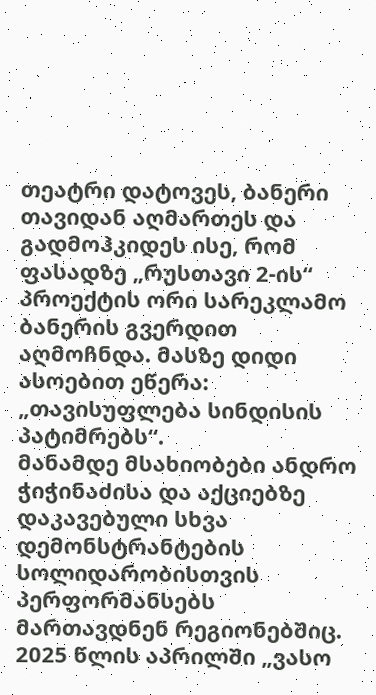თეატრი დატოვეს, ბანერი თავიდან აღმართეს და გადმოჰკიდეს ისე, რომ ფასადზე „რუსთავი 2-ის“ პროექტის ორი სარეკლამო ბანერის გვერდით აღმოჩნდა. მასზე დიდი ასოებით ეწერა: „თავისუფლება სინდისის პატიმრებს“.
მანამდე მსახიობები ანდრო ჭიჭინაძისა და აქციებზე დაკავებული სხვა დემონსტრანტების სოლიდარობისთვის პერფორმანსებს მართავდნენ რეგიონებშიც.
2025 წლის აპრილში „ვასო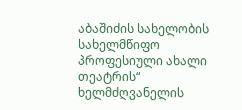აბაშიძის სახელობის სახელმწიფო პროფესიული ახალი თეატრის“ ხელმძღვანელის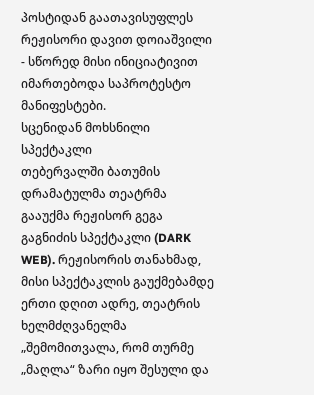პოსტიდან გაათავისუფლეს რეჟისორი დავით დოიაშვილი - სწორედ მისი ინიციატივით იმართებოდა საპროტესტო მანიფესტები.
სცენიდან მოხსნილი სპექტაკლი
თებერვალში ბათუმის დრამატულმა თეატრმა გააუქმა რეჟისორ გეგა გაგნიძის სპექტაკლი (DARK WEB). რეჟისორის თანახმად, მისი სპექტაკლის გაუქმებამდე ერთი დღით ადრე, თეატრის ხელმძღვანელმა „შემომითვალა, რომ თურმე „მაღლა“ ზარი იყო შესული და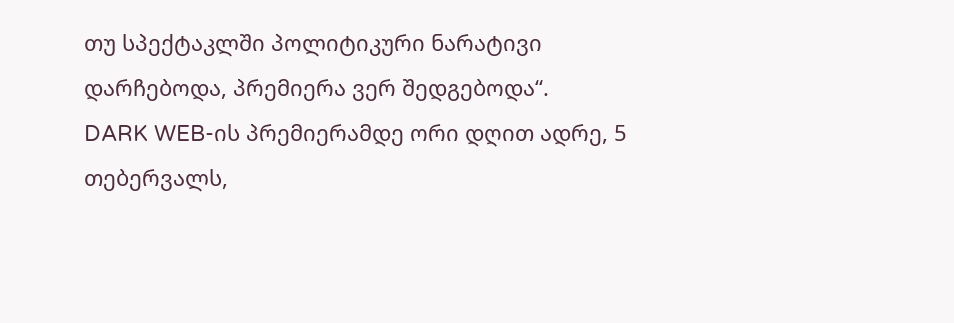თუ სპექტაკლში პოლიტიკური ნარატივი დარჩებოდა, პრემიერა ვერ შედგებოდა“.
DARK WEB-ის პრემიერამდე ორი დღით ადრე, 5 თებერვალს,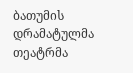ბათუმის დრამატულმა თეატრმა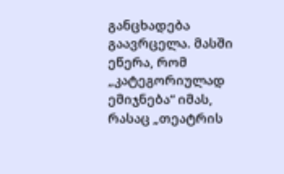განცხადება გაავრცელა. მასში ეწერა, რომ „კატეგორიულად ემიჯნება“ იმას, რასაც „თეატრის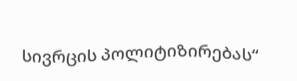სივრცის პოლიტიზირებას“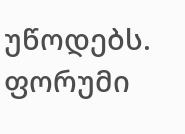უწოდებს.
ფორუმი